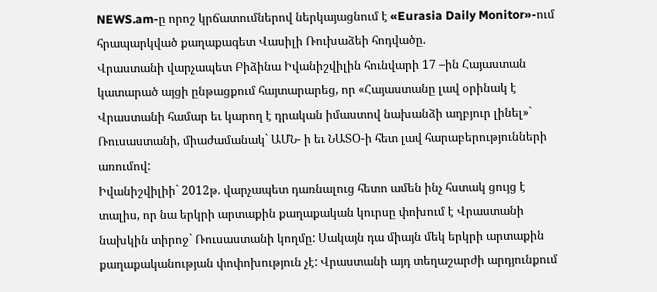NEWS.am-ը որոշ կրճատումներով ներկայացնում է «Eurasia Daily Monitor»-ում հրապարկված քաղաքագետ Վասիլի Ռուխաձեի հոդվածը.
Վրաստանի վարչապետ Բիձինա Իվանիշվիլին հունվարի 17 –ին Հայաստան կատարած այցի ընթացքում հայտարարեց, որ «Հայաստանը լավ օրինակ է Վրաստանի համար եւ կարող է դրական իմաստով նախանձի աղբյուր լինել»` Ռուսաստանի, միաժամանակ` ԱՄՆ- ի եւ ՆԱՏՕ-ի հետ լավ հարաբերությունների առումով:
Իվանիշվիլիի` 2012թ. վարչապետ դառնալուց հետո ամեն ինչ հստակ ցույց է տալիս, որ նա երկրի արտաքին քաղաքական կուրսը փոխում է Վրաստանի նախկին տիրոջ` Ռուսաստանի կողմը: Սակայն դա միայն մեկ երկրի արտաքին քաղաքականության փոփոխություն չէ: Վրաստանի այդ տեղաշարժի արդյունքում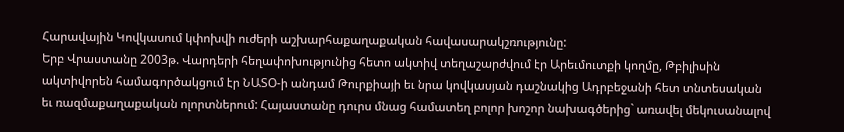Հարավային Կովկասում կփոխվի ուժերի աշխարհաքաղաքական հավասարակշռությունը:
Երբ Վրաստանը 2003թ. Վարդերի հեղափոխությունից հետո ակտիվ տեղաշարժվում էր Արեւմուտքի կողմը, Թբիլիսին ակտիվորեն համագործակցում էր ՆԱՏՕ-ի անդամ Թուրքիայի եւ նրա կովկասյան դաշնակից Ադրբեջանի հետ տնտեսական եւ ռազմաքաղաքական ոլորտներում: Հայաստանը դուրս մնաց համատեղ բոլոր խոշոր նախագծերից` առավել մեկուսանալով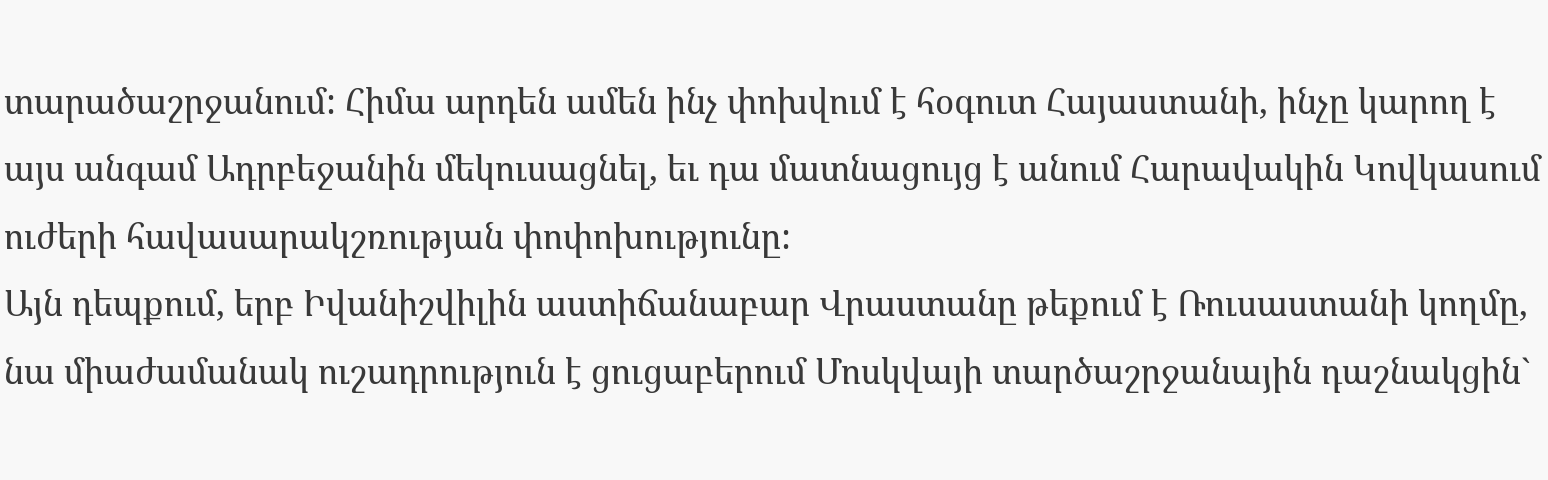տարածաշրջանում: Հիմա արդեն ամեն ինչ փոխվում է հօգուտ Հայաստանի, ինչը կարող է այս անգամ Ադրբեջանին մեկուսացնել, եւ դա մատնացույց է անում Հարավակին Կովկասում ուժերի հավասարակշռության փոփոխությունը:
Այն դեպքում, երբ Իվանիշվիլին աստիճանաբար Վրաստանը թեքում է Ռուսաստանի կողմը, նա միաժամանակ ուշադրություն է ցուցաբերում Մոսկվայի տարծաշրջանային դաշնակցին`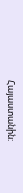Հայաստանին: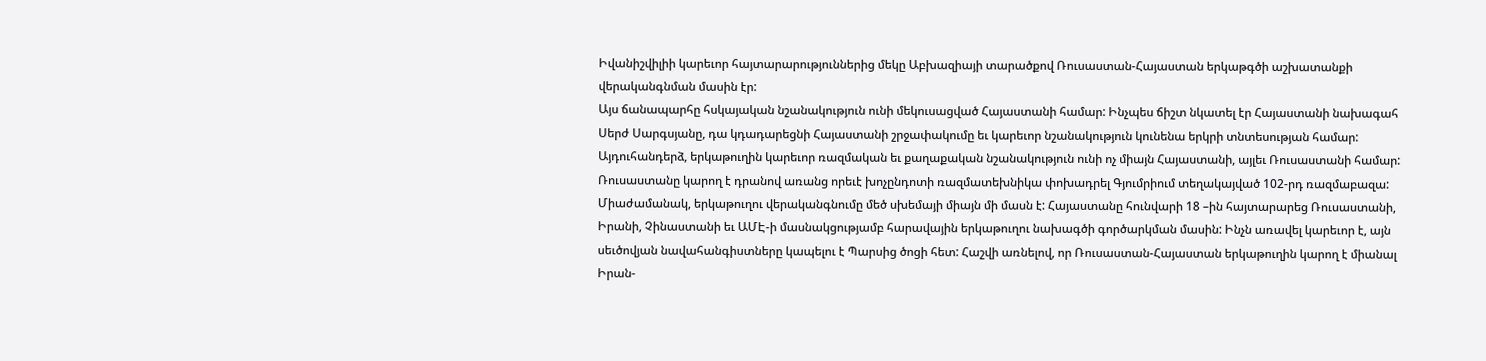Իվանիշվիլիի կարեւոր հայտարարություններից մեկը Աբխազիայի տարածքով Ռուսաստան-Հայաստան երկաթգծի աշխատանքի վերականգնման մասին էր:
Այս ճանապարհը հսկայական նշանակություն ունի մեկուսացված Հայաստանի համար: Ինչպես ճիշտ նկատել էր Հայաստանի նախագահ Սերժ Սարգսյանը, դա կդադարեցնի Հայաստանի շրջափակումը եւ կարեւոր նշանակություն կունենա երկրի տնտեսության համար: Այդուհանդերձ, երկաթուղին կարեւոր ռազմական եւ քաղաքական նշանակություն ունի ոչ միայն Հայաստանի, այլեւ Ռուսաստանի համար: Ռուսաստանը կարող է դրանով առանց որեւէ խոչընդոտի ռազմատեխնիկա փոխադրել Գյումրիում տեղակայված 102-րդ ռազմաբազա:
Միաժամանակ, երկաթուղու վերականգնումը մեծ սխեմայի միայն մի մասն է: Հայաստանը հունվարի 18 –ին հայտարարեց Ռուսաստանի, Իրանի, Չինաստանի եւ ԱՄԷ-ի մասնակցությամբ հարավային երկաթուղու նախագծի գործարկման մասին: Ինչն առավել կարեւոր է, այն սեւծովյան նավահանգիստները կապելու է Պարսից ծոցի հետ: Հաշվի առնելով, որ Ռուսաստան-Հայաստան երկաթուղին կարող է միանալ Իրան-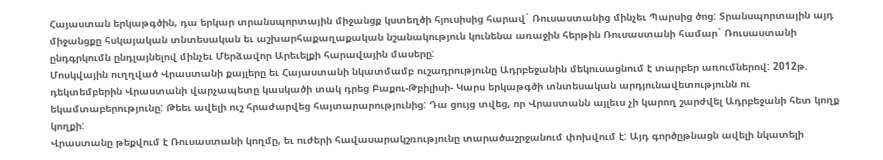Հայաստան երկաթգծին, դա երկար տրանսպորտային միջանցք կստեղծի հյուսիսից հարավ` Ռուսաստանից մինչեւ Պարսից ծոց: Տրանսպորտային այդ միջանցքը հսկայական տնտեսական եւ աշխարհաքաղաքական նշանակություն կունենա առաջին հերթին Ռուսաստանի համար` Ռուսաստանի ընդգրկումն ընդլայնելով մինչեւ Մերձավոր Արեւելքի հարավային մասերը:
Մոսկվային ուղղված Վրաստանի քայլերը եւ Հայաստանի նկատմամբ ուշադրությունը Ադրբեջանին մեկուսացնում է տարբեր առումներով: 2012թ. դեկտեմբերին Վրաստանի վարչապետը կասկածի տակ դրեց Բաքու-Թբիլիսի- Կարս երկաթգծի տնտեսական արդյունավետությունն ու եկամտաբերությունը: Թեեւ ավելի ուշ հրաժարվեց հայտարարությունից: Դա ցույց տվեց, որ Վրաստանն այլեւս չի կարող շարժվել Ադրբեջանի հետ կողք կողքի:
Վրաստանը թեքվում է Ռուսաստանի կողմը, եւ ուժերի հավասարակշռությունը տարածաշրջանում փոխվում է: Այդ գործըթնացն ավելի նկատելի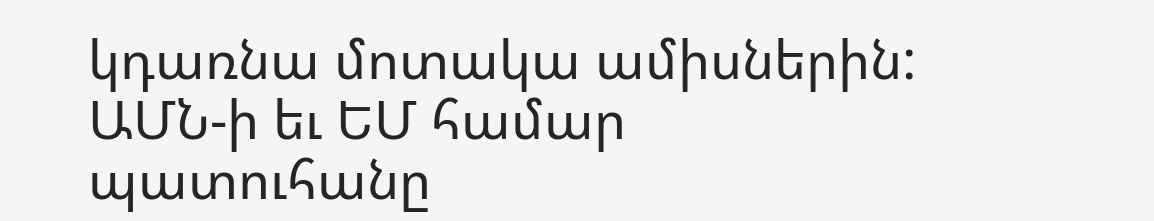կդառնա մոտակա ամիսներին: ԱՄՆ-ի եւ ԵՄ համար պատուհանը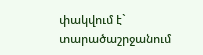փակվում է` տարածաշրջանում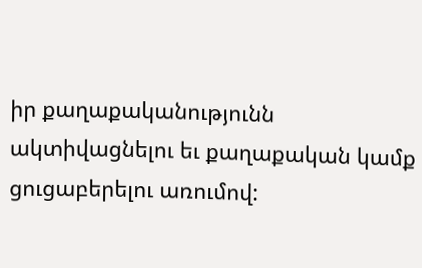իր քաղաքականությունն ակտիվացնելու եւ քաղաքական կամք ցուցաբերելու առումով: